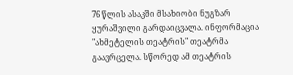76 წლის ასაკში მსახიობი ნუგზარ ყურაშვილი გარდაიცვალა. ინფორმაცია "ახმეტელის თეატრის" თეატრმა გაავრცელა. სწორედ ამ თეატრის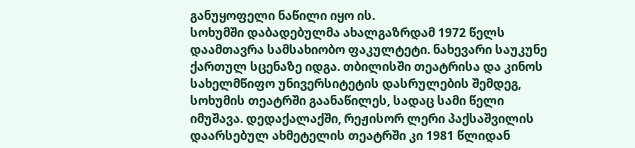განუყოფელი ნაწილი იყო ის.
სოხუმში დაბადებულმა ახალგაზრდამ 1972 წელს დაამთავრა სამსახიობო ფაკულტეტი. ნახევარი საუკუნე ქართულ სცენაზე იდგა. თბილისში თეატრისა და კინოს სახელმწიფო უნივერსიტეტის დასრულების შემდეგ, სოხუმის თეატრში გაანაწილეს, სადაც სამი წელი იმუშავა. დედაქალაქში, რეჟისორ ლერი პაქსაშვილის დაარსებულ ახმეტელის თეატრში კი 1981 წლიდან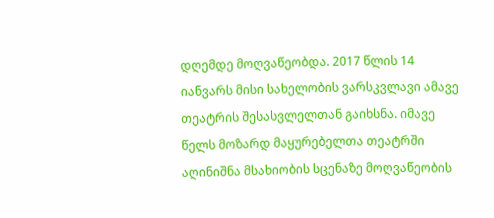დღემდე მოღვაწეობდა. 2017 წლის 14 იანვარს მისი სახელობის ვარსკვლავი ამავე თეატრის შესასვლელთან გაიხსნა. იმავე წელს მოზარდ მაყურებელთა თეატრში აღინიშნა მსახიობის სცენაზე მოღვაწეობის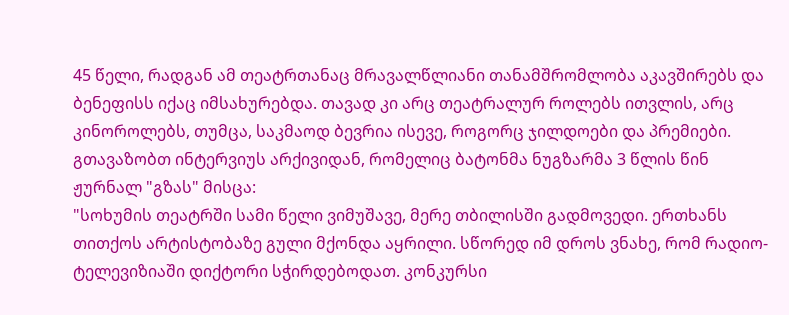45 წელი, რადგან ამ თეატრთანაც მრავალწლიანი თანამშრომლობა აკავშირებს და ბენეფისს იქაც იმსახურებდა. თავად კი არც თეატრალურ როლებს ითვლის, არც კინოროლებს, თუმცა, საკმაოდ ბევრია ისევე, როგორც ჯილდოები და პრემიები.
გთავაზობთ ინტერვიუს არქივიდან, რომელიც ბატონმა ნუგზარმა 3 წლის წინ ჟურნალ "გზას" მისცა:
"სოხუმის თეატრში სამი წელი ვიმუშავე, მერე თბილისში გადმოვედი. ერთხანს თითქოს არტისტობაზე გული მქონდა აყრილი. სწორედ იმ დროს ვნახე, რომ რადიო-ტელევიზიაში დიქტორი სჭირდებოდათ. კონკურსი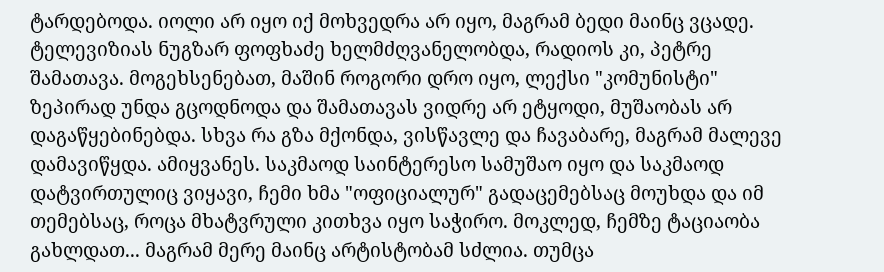ტარდებოდა. იოლი არ იყო იქ მოხვედრა არ იყო, მაგრამ ბედი მაინც ვცადე. ტელევიზიას ნუგზარ ფოფხაძე ხელმძღვანელობდა, რადიოს კი, პეტრე შამათავა. მოგეხსენებათ, მაშინ როგორი დრო იყო, ლექსი "კომუნისტი" ზეპირად უნდა გცოდნოდა და შამათავას ვიდრე არ ეტყოდი, მუშაობას არ დაგაწყებინებდა. სხვა რა გზა მქონდა, ვისწავლე და ჩავაბარე, მაგრამ მალევე დამავიწყდა. ამიყვანეს. საკმაოდ საინტერესო სამუშაო იყო და საკმაოდ დატვირთულიც ვიყავი, ჩემი ხმა "ოფიციალურ" გადაცემებსაც მოუხდა და იმ თემებსაც, როცა მხატვრული კითხვა იყო საჭირო. მოკლედ, ჩემზე ტაციაობა გახლდათ... მაგრამ მერე მაინც არტისტობამ სძლია. თუმცა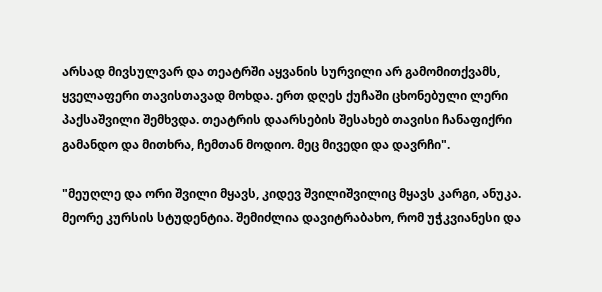არსად მივსულვარ და თეატრში აყვანის სურვილი არ გამომითქვამს, ყველაფერი თავისთავად მოხდა. ერთ დღეს ქუჩაში ცხონებული ლერი პაქსაშვილი შემხვდა. თეატრის დაარსების შესახებ თავისი ჩანაფიქრი გამანდო და მითხრა, ჩემთან მოდიო. მეც მივედი და დავრჩი".

"მეუღლე და ორი შვილი მყავს, კიდევ შვილიშვილიც მყავს კარგი, ანუკა. მეორე კურსის სტუდენტია. შემიძლია დავიტრაბახო, რომ უჭკვიანესი და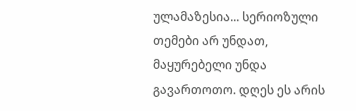ულამაზესია... სერიოზული თემები არ უნდათ, მაყურებელი უნდა გავართოთო. დღეს ეს არის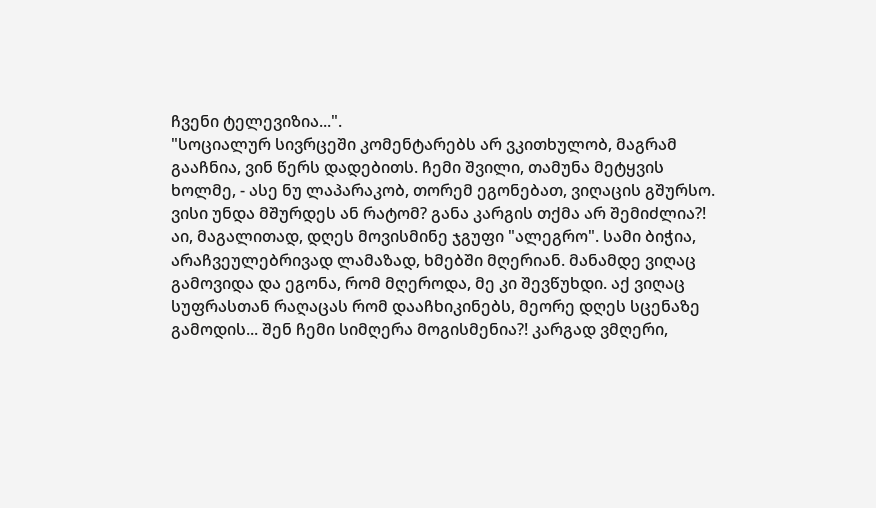ჩვენი ტელევიზია...".
"სოციალურ სივრცეში კომენტარებს არ ვკითხულობ, მაგრამ გააჩნია, ვინ წერს დადებითს. ჩემი შვილი, თამუნა მეტყვის ხოლმე, - ასე ნუ ლაპარაკობ, თორემ ეგონებათ, ვიღაცის გშურსო. ვისი უნდა მშურდეს ან რატომ? განა კარგის თქმა არ შემიძლია?! აი, მაგალითად, დღეს მოვისმინე ჯგუფი "ალეგრო". სამი ბიჭია, არაჩვეულებრივად ლამაზად, ხმებში მღერიან. მანამდე ვიღაც გამოვიდა და ეგონა, რომ მღეროდა, მე კი შევწუხდი. აქ ვიღაც სუფრასთან რაღაცას რომ დააჩხიკინებს, მეორე დღეს სცენაზე გამოდის... შენ ჩემი სიმღერა მოგისმენია?! კარგად ვმღერი,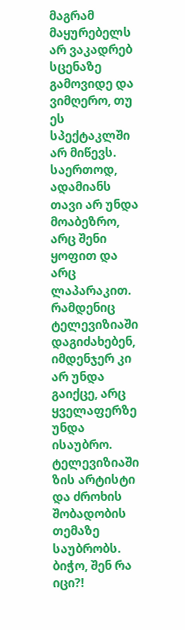მაგრამ მაყურებელს არ ვაკადრებ სცენაზე გამოვიდე და ვიმღერო, თუ ეს სპექტაკლში არ მიწევს. საერთოდ, ადამიანს თავი არ უნდა მოაბეზრო, არც შენი ყოფით და არც ლაპარაკით. რამდენიც ტელევიზიაში დაგიძახებენ, იმდენჯერ კი არ უნდა გაიქცე, არც ყველაფერზე უნდა ისაუბრო. ტელევიზიაში ზის არტისტი და ძროხის შობადობის თემაზე საუბრობს. ბიჭო, შენ რა იცი?!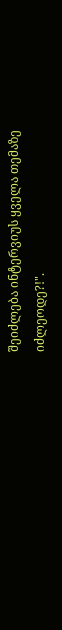შეიძლება ინტერვიუს ყველა თემაზე იძლეოდე?!".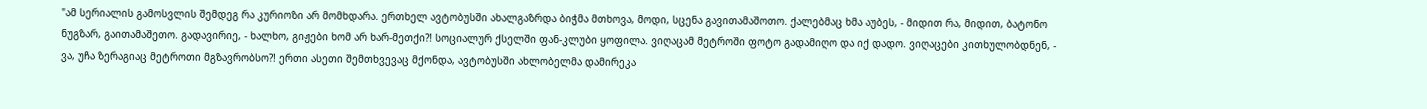"ამ სერიალის გამოსვლის შემდეგ რა კურიოზი არ მომხდარა. ერთხელ ავტობუსში ახალგაზრდა ბიჭმა მთხოვა, მოდი, სცენა გავითამაშოთო. ქალებმაც ხმა აუბეს, - მიდით რა, მიდით, ბატონო ნუგზარ, გაითამაშეთო. გადავირიე, - ხალხო, გიჟები ხომ არ ხარ-მეთქი?! სოციალურ ქსელში ფან-კლუბი ყოფილა. ვიღაცამ მეტროში ფოტო გადამიღო და იქ დადო. ვიღაცები კითხულობდნენ, - ვა, უჩა ზერაგიაც მეტროთი მგზავრობსო?! ერთი ასეთი შემთხვევაც მქონდა, ავტობუსში ახლობელმა დამირეკა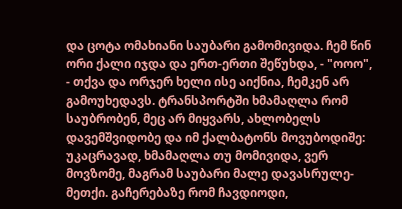და ცოტა ომახიანი საუბარი გამომივიდა. ჩემ წინ ორი ქალი იჯდა და ერთ-ერთი შეწუხდა, - "ოოო", - თქვა და ორჯერ ხელი ისე აიქნია, ჩემკენ არ გამოუხედავს. ტრანსპორტში ხმამაღლა რომ საუბრობენ, მეც არ მიყვარს, ახლობელს დავემშვიდობე და იმ ქალბატონს მოვუბოდიშე: უკაცრავად, ხმამაღლა თუ მომივიდა, ვერ მოვზომე, მაგრამ საუბარი მალე დავასრულე-მეთქი. გაჩერებაზე რომ ჩავდიოდი,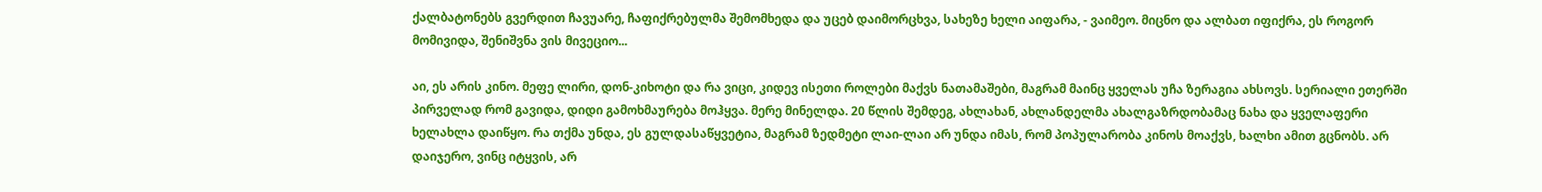ქალბატონებს გვერდით ჩავუარე, ჩაფიქრებულმა შემომხედა და უცებ დაიმორცხვა, სახეზე ხელი აიფარა, - ვაიმეო. მიცნო და ალბათ იფიქრა, ეს როგორ მომივიდა, შენიშვნა ვის მივეციო...

აი, ეს არის კინო. მეფე ლირი, დონ-კიხოტი და რა ვიცი, კიდევ ისეთი როლები მაქვს ნათამაშები, მაგრამ მაინც ყველას უჩა ზერაგია ახსოვს. სერიალი ეთერში პირველად რომ გავიდა, დიდი გამოხმაურება მოჰყვა. მერე მინელდა. 20 წლის შემდეგ, ახლახან, ახლანდელმა ახალგაზრდობამაც ნახა და ყველაფერი ხელახლა დაიწყო. რა თქმა უნდა, ეს გულდასაწყვეტია, მაგრამ ზედმეტი ლაი-ლაი არ უნდა იმას, რომ პოპულარობა კინოს მოაქვს, ხალხი ამით გცნობს. არ დაიჯერო, ვინც იტყვის, არ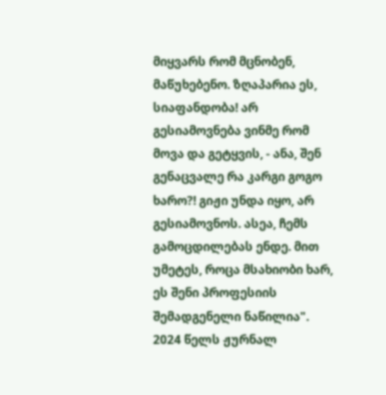მიყვარს რომ მცნობენ, მაწუხებენო. ზღაპარია ეს, სიაფანდობა! არ გესიამოვნება ვინმე რომ მოვა და გეტყვის, - ანა, შენ გენაცვალე რა კარგი გოგო ხარო?! გიჟი უნდა იყო, არ გესიამოვნოს. ასეა, ჩემს გამოცდილებას ენდე. მით უმეტეს, როცა მსახიობი ხარ, ეს შენი პროფესიის შემადგენელი ნაწილია".
2024 წელს ჟურნალ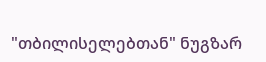"თბილისელებთან" ნუგზარ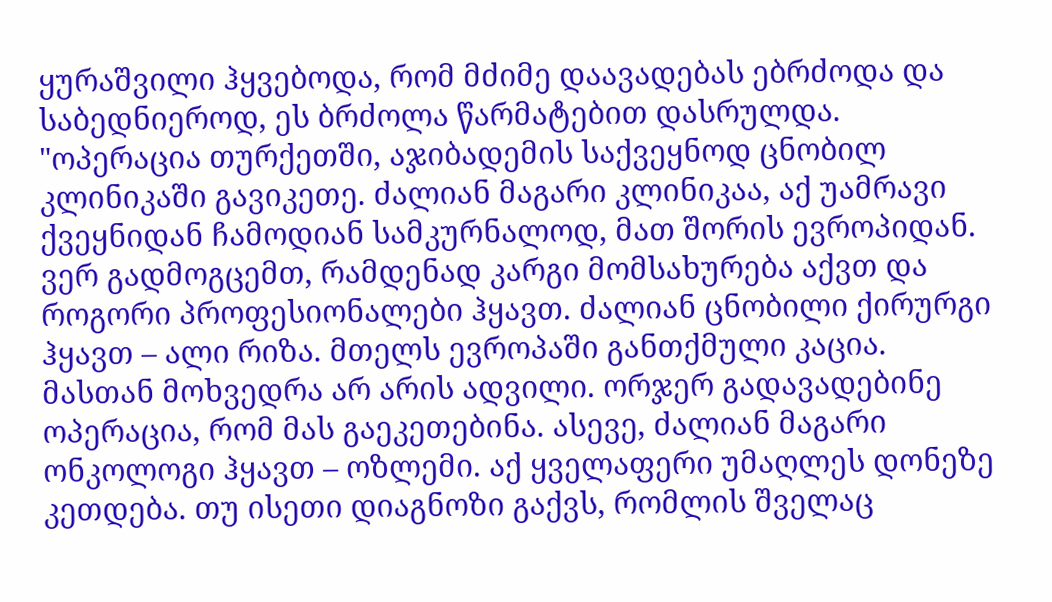ყურაშვილი ჰყვებოდა, რომ მძიმე დაავადებას ებრძოდა და საბედნიეროდ, ეს ბრძოლა წარმატებით დასრულდა.
"ოპერაცია თურქეთში, აჯიბადემის საქვეყნოდ ცნობილ კლინიკაში გავიკეთე. ძალიან მაგარი კლინიკაა, აქ უამრავი ქვეყნიდან ჩამოდიან სამკურნალოდ, მათ შორის ევროპიდან. ვერ გადმოგცემთ, რამდენად კარგი მომსახურება აქვთ და როგორი პროფესიონალები ჰყავთ. ძალიან ცნობილი ქირურგი ჰყავთ – ალი რიზა. მთელს ევროპაში განთქმული კაცია. მასთან მოხვედრა არ არის ადვილი. ორჯერ გადავადებინე ოპერაცია, რომ მას გაეკეთებინა. ასევე, ძალიან მაგარი ონკოლოგი ჰყავთ – ოზლემი. აქ ყველაფერი უმაღლეს დონეზე კეთდება. თუ ისეთი დიაგნოზი გაქვს, რომლის შველაც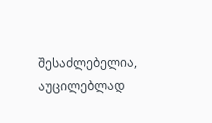შესაძლებელია, აუცილებლად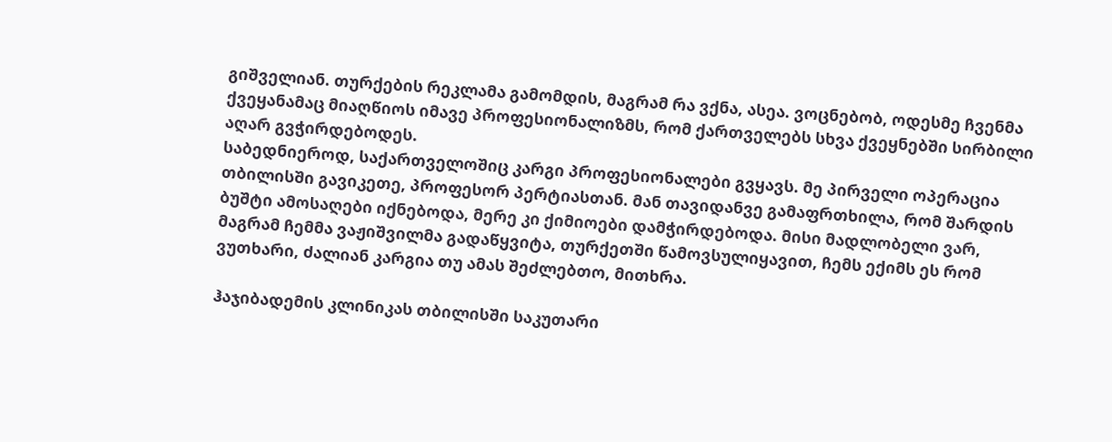გიშველიან. თურქების რეკლამა გამომდის, მაგრამ რა ვქნა, ასეა. ვოცნებობ, ოდესმე ჩვენმა ქვეყანამაც მიაღწიოს იმავე პროფესიონალიზმს, რომ ქართველებს სხვა ქვეყნებში სირბილი აღარ გვჭირდებოდეს.
საბედნიეროდ, საქართველოშიც კარგი პროფესიონალები გვყავს. მე პირველი ოპერაცია თბილისში გავიკეთე, პროფესორ პერტიასთან. მან თავიდანვე გამაფრთხილა, რომ შარდის ბუშტი ამოსაღები იქნებოდა, მერე კი ქიმიოები დამჭირდებოდა. მისი მადლობელი ვარ, მაგრამ ჩემმა ვაჟიშვილმა გადაწყვიტა, თურქეთში წამოვსულიყავით, ჩემს ექიმს ეს რომ ვუთხარი, ძალიან კარგია თუ ამას შეძლებთო, მითხრა.

ჰაჯიბადემის კლინიკას თბილისში საკუთარი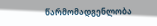წარმომადგენლობა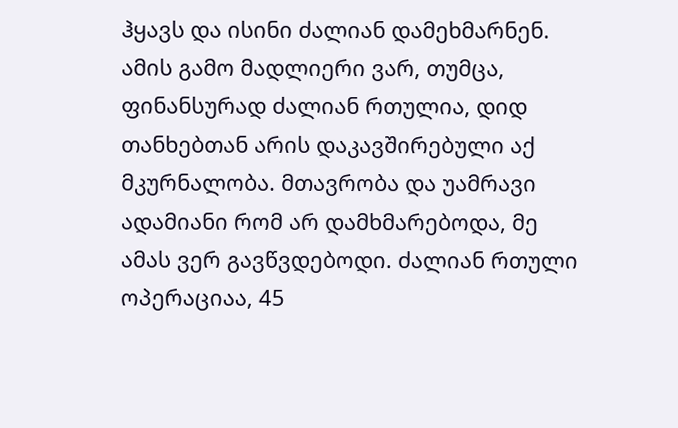ჰყავს და ისინი ძალიან დამეხმარნენ. ამის გამო მადლიერი ვარ, თუმცა, ფინანსურად ძალიან რთულია, დიდ თანხებთან არის დაკავშირებული აქ მკურნალობა. მთავრობა და უამრავი ადამიანი რომ არ დამხმარებოდა, მე ამას ვერ გავწვდებოდი. ძალიან რთული ოპერაციაა, 45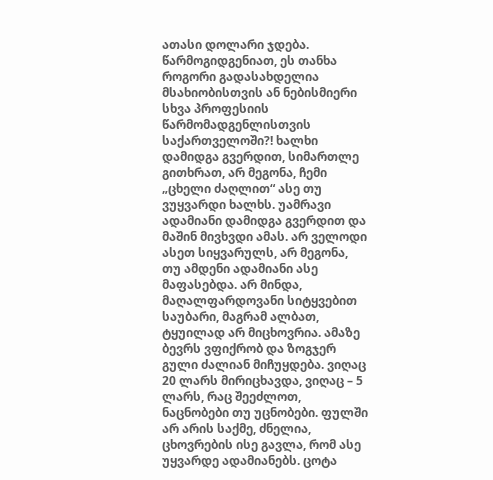ათასი დოლარი ჯდება. წარმოგიდგენიათ, ეს თანხა როგორი გადასახდელია მსახიობისთვის ან ნებისმიერი სხვა პროფესიის წარმომადგენლისთვის საქართველოში?! ხალხი დამიდგა გვერდით, სიმართლე გითხრათ, არ მეგონა, ჩემი „ცხელი ძაღლით“ ასე თუ ვუყვარდი ხალხს. უამრავი ადამიანი დამიდგა გვერდით და მაშინ მივხვდი ამას. არ ველოდი ასეთ სიყვარულს, არ მეგონა, თუ ამდენი ადამიანი ასე მაფასებდა. არ მინდა, მაღალფარდოვანი სიტყვებით საუბარი, მაგრამ ალბათ, ტყუილად არ მიცხოვრია. ამაზე ბევრს ვფიქრობ და ზოგჯერ გული ძალიან მიჩუყდება. ვიღაც 20 ლარს მირიცხავდა, ვიღაც – 5 ლარს, რაც შეეძლოთ, ნაცნობები თუ უცნობები. ფულში არ არის საქმე, ძნელია, ცხოვრების ისე გავლა, რომ ასე უყვარდე ადამიანებს. ცოტა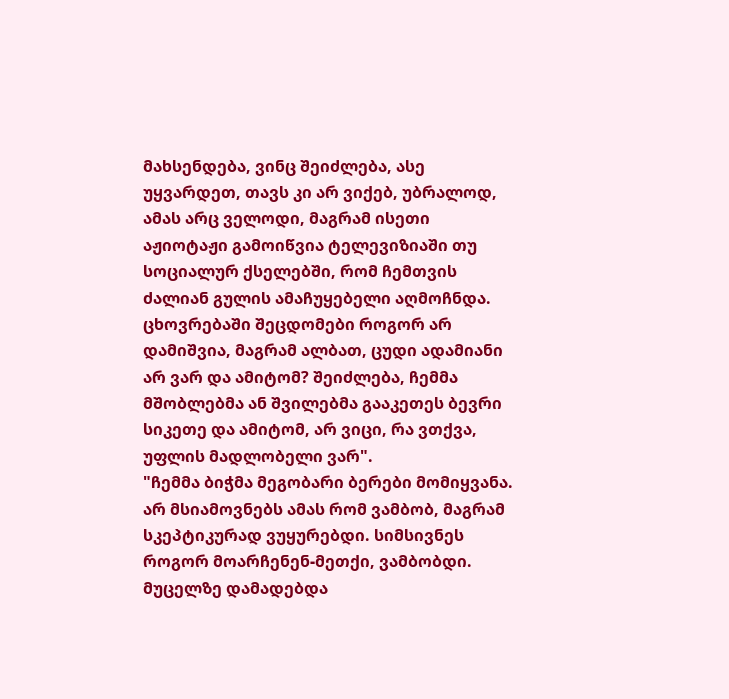მახსენდება, ვინც შეიძლება, ასე უყვარდეთ, თავს კი არ ვიქებ, უბრალოდ, ამას არც ველოდი, მაგრამ ისეთი აჟიოტაჟი გამოიწვია ტელევიზიაში თუ სოციალურ ქსელებში, რომ ჩემთვის ძალიან გულის ამაჩუყებელი აღმოჩნდა. ცხოვრებაში შეცდომები როგორ არ დამიშვია, მაგრამ ალბათ, ცუდი ადამიანი არ ვარ და ამიტომ? შეიძლება, ჩემმა მშობლებმა ან შვილებმა გააკეთეს ბევრი სიკეთე და ამიტომ, არ ვიცი, რა ვთქვა, უფლის მადლობელი ვარ".
"ჩემმა ბიჭმა მეგობარი ბერები მომიყვანა. არ მსიამოვნებს ამას რომ ვამბობ, მაგრამ სკეპტიკურად ვუყურებდი. სიმსივნეს როგორ მოარჩენენ-მეთქი, ვამბობდი. მუცელზე დამადებდა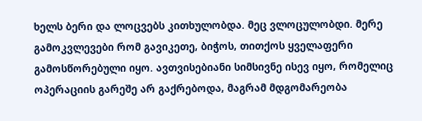ხელს ბერი და ლოცვებს კითხულობდა. მეც ვლოცულობდი. მერე გამოკვლევები რომ გავიკეთე, ბიჭოს, თითქოს ყველაფერი გამოსწორებული იყო. ავთვისებიანი სიმსივნე ისევ იყო, რომელიც ოპერაციის გარეშე არ გაქრებოდა, მაგრამ მდგომარეობა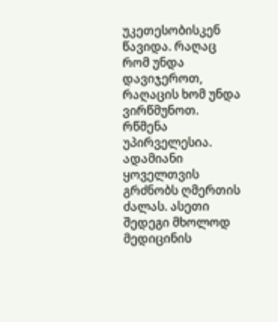უკეთესობისკენ წავიდა. რაღაც რომ უნდა დავიჯეროთ, რაღაცის ხომ უნდა ვირწმუნოთ. რწმენა უპირველესია. ადამიანი ყოველთვის გრძნობს ღმერთის ძალას. ასეთი შედეგი მხოლოდ მედიცინის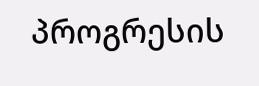პროგრესის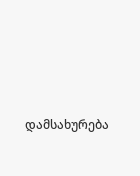დამსახურება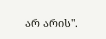არ არის".